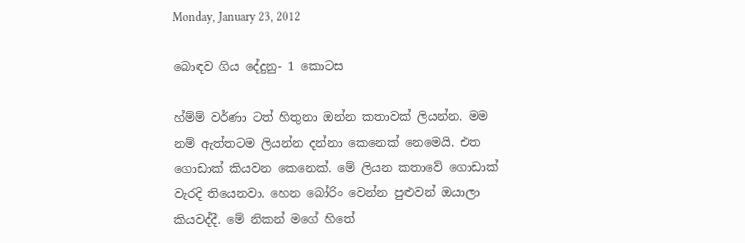Monday, January 23, 2012

බොඳව ගිය දේදුනු- 1 කොටස

හ්ම්ම් වර්ණා ටත් හිතුනා ඔන්න කතාවක් ලියන්න. මම නම් ඇත්තටම ලියන්න දන්නා කෙනෙක් නෙමෙයි. එත ගොඩාක් කියවන කෙනෙක්. මේ ලියන කතාවේ ගොඩාක් වැරදි තියෙනවා. හෙන බෝරිං වෙන්න පුළුවන් ඔයාලා කියවද්දී. මේ නිකන් මගේ හිතේ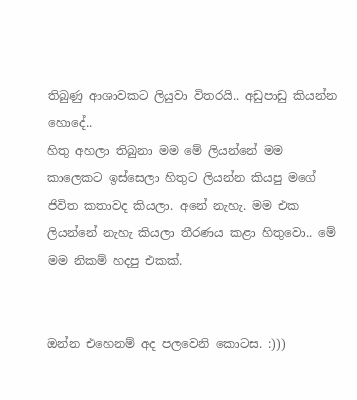තිබුණු ආශාවකට ලියුවා විතරයි.. අඩුපාඩු කියන්න හොදේ..
හිතු අහලා තිබුනා මම මේ ලියන්නේ මම කාලෙකට ඉස්සෙලා හිතුට ලියන්න කියපු මගේ ජිවිත කතාවද කියලා. අනේ නැහැ. මම එක ලියන්නේ නැහැ කියලා තීරණය කළා හිතුවො.. මේ මම නිකම් හදපු එකක්.


ඔන්න එහෙනම් අද පලවෙනි කොටස. :)))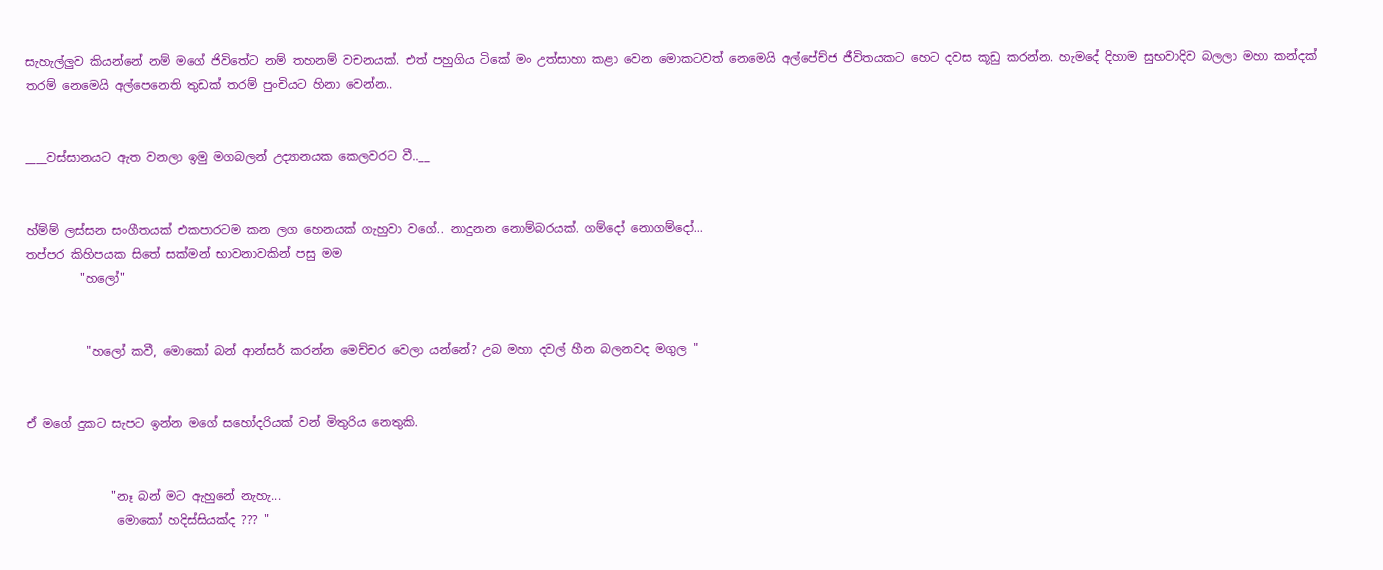සැහැල්ලුව කියන්නේ නම් මගේ ජිවිතේට නම් තහනම් වචනයක්. එත් පහුගිය ටිකේ මං උත්සාහා කළා වෙන මොකටවත් නෙමෙයි අල්පේච්ජ ජීවිතයකට හෙට දවස කූඩු කරන්න. හැමදේ දිහාම සුභවාදිව බලලා මහා කන්දක් තරම් නෙමෙයි අල්පෙනෙති තුඩක් තරම් පුංචියට හිනා වෙන්න..


____වස්සානයට ඇත වනලා ඉමු මගබලන් උද්‍යානයක කෙලවරට වී..__


හ්ම්ම් ලස්සන සංගීතයක් එකපාරටම කන ලග හෙනයක් ගැහුවා වගේ.. නාදුනන නොම්බරයක්. ගම්දෝ නොගම්දෝ...
තප්පර කිහිපයක සිතේ සක්මන් භාවනාවකින් පසු මම
         "හලෝ"


          "හලෝ කවී, මොකෝ බන් ආන්සර් කරන්න මෙච්චර වෙලා යන්නේ? උබ මහා දවල් හීන බලනවද මගුල "


ඒ මගේ දුකට සැපට ඉන්න මගේ සහෝදරියක් වන් මිතුරිය නෙතුකි.


              "නෑ බන් මට ඇහුනේ නැහැ...
               මොකෝ හදිස්සියක්ද ??? "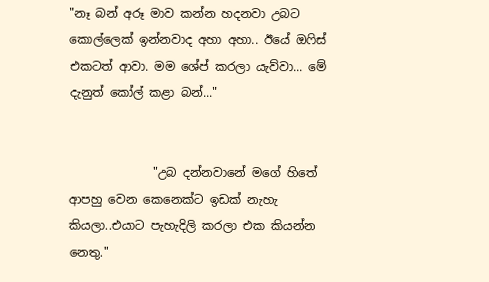"නෑ බන් අරූ මාව කන්න හදනවා උබට කොල්ලෙක් ඉන්නවාද අහා අහා.. ඊයේ ඔෆිස් එකටත් ආවා. මම ශේප් කරලා යැව්වා... මේ දැනුත් කෝල් කළා බන්..."


              "උබ දන්නවානේ මගේ හිතේ ආපහු වෙන කෙනෙක්ට ඉඩක් නැහැ කියලා..එයාට පැහැදිලි කරලා එක කියන්න  නෙතු."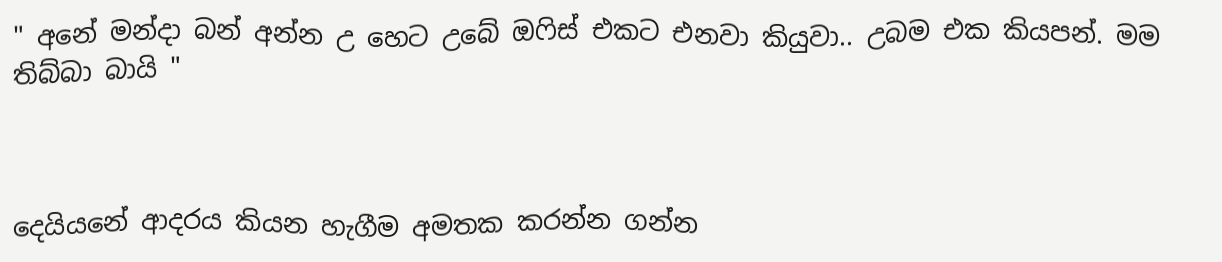" අනේ මන්දා බන් අන්න උ හෙට උබේ ඔෆිස් එකට එනවා කියුවා.. උබම එක කියපන්. මම තිබ්බා බායි "



දෙයියනේ ආදරය කියන හැගීම අමතක කරන්න ගන්න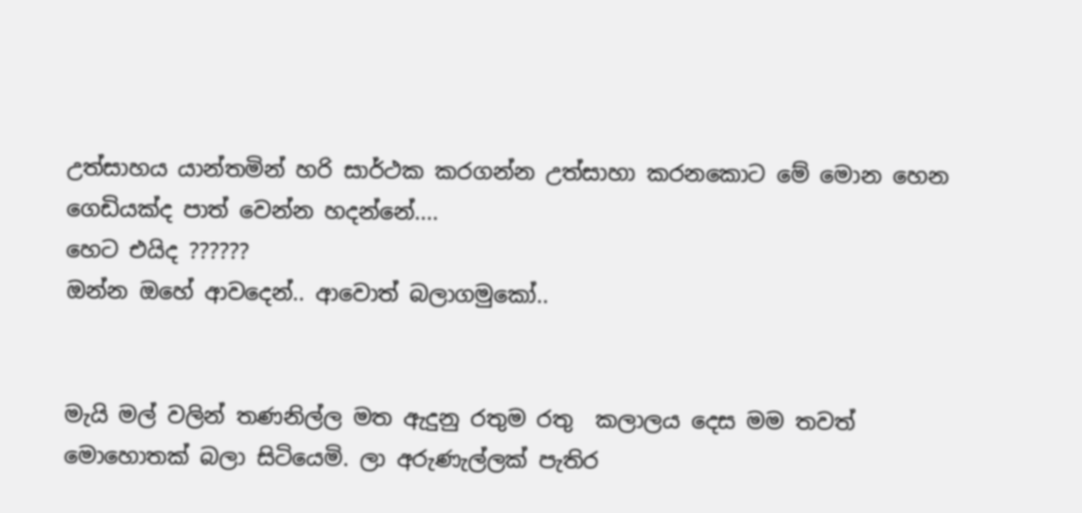උත්සාහය යාන්තමින් හරි සාර්ථක කරගන්න උත්සාහා කරනකොට මේ මොන හෙන ගෙඩියක්ද පාත් වෙන්න හදන්නේ....
හෙට එයිද ??????
ඔන්න ඔහේ ආවදෙන්.. ආවොත් බලාගමුකෝ..


මැයි මල් වලින් තණනිල්ල මත ඇදුනු රතුම රතු  කලාලය දෙස මම තවත්  මොහොතක් බලා සිටියෙමි. ලා අරුණැල්ලක් පැතිර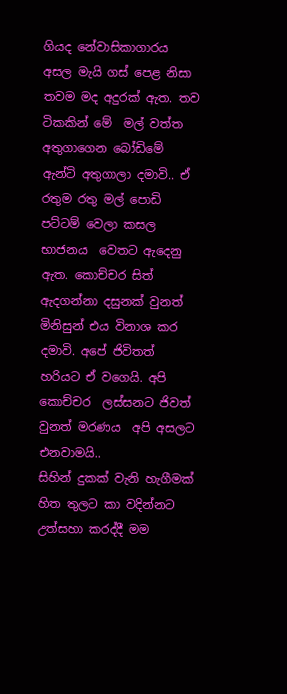ගියද නේවාසිකාගාරය අසල මැයි ගස් පෙළ නිසා තවම මද අදුරක්‌ ඇත. තව ටිකකින් මේ  මල් වත්ත අතුගාගෙන බෝඩිමේ ඇන්ටි අතුගාලා දමාවි.. ඒ රතුම රතු මල් පොඩි පට්ටම් වෙලා කසල භාජනය  වෙතට ඇදෙනු ඇත. කොච්චර සිත් ඇදගන්නා දසුනක් වුනත් මිනිසුන් එය විනාශ කර දමාවි. අපේ ජිවිතත් හරියට ඒ වගෙයි. අපි කොච්චර  ලස්සනට ජිවත් වුනත් මරණය  අපි අසලට එනවාමයි..
සිහින් දුකක් වැනි හැගීමක් හිත තුලට කා වදින්නට උත්සහා කරද්දී මම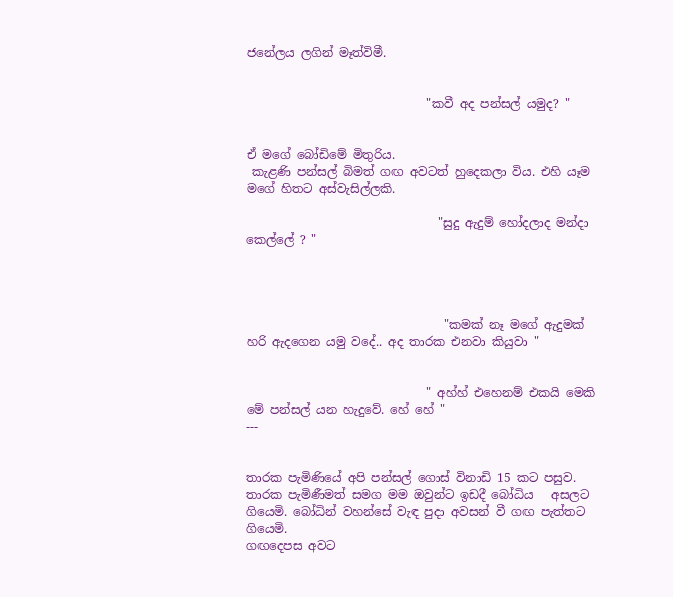ජනේලය ලගින් මෑත්විමී.


                              "කවී අද පන්සල් යමුද? "


ඒ මගේ බෝඩිමේ මිතුරිය.
 කැළණි පන්සල් බිමත් ගඟ අවටත් හුදෙකලා විය. එහි යෑම මගේ හිතට අස්වැසිල්ලකි.

                                "සුදු ඇදුම් හෝදලාද මන්දා  කෙල්ලේ ? "




                                 "කමක් නෑ මගේ ඇදුමක් හරි ඇදගෙන යමු වදේ.. අද තාරක එනවා කියුවා "


                              " අහ්හ් එහෙනම් එකයි මෙකි මේ පන්සල් යන හැදුවේ. හේ හේ "
---


තාරක පැමිණියේ අපි පන්සල් ගොස් විනාඩි 15 කට පසුව. තාරක පැමිණීමත් සමග මම ඔවුන්ට ඉඩදී බෝධිය   අසලට ගියෙමි. බෝධින් වහන්සේ වැඳ පුදා අවසන් වී ගඟ පැත්තට ගියෙමි.
ගඟදෙපස අවට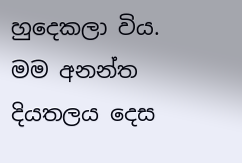හුදෙකලා විය. මම අනන්ත දියතලය දෙස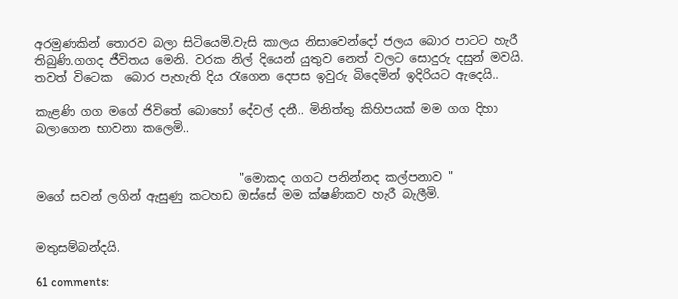අරමුණකින් තොරව බලා සිටියෙමි.වැසි කාලය නිසාවෙන්දෝ ජලය බොර පාටට හැරී තිබුණි.ගගද ජීවිතය මෙනි. වරක නිල් දියෙන් යුතුව නෙත් වලට සොදුරු දසුන් මවයි. තවත් විටෙක  බොර පැහැති දිය රැගෙන දෙපස ඉවුරු බිදෙමින් ඉදිරියට ඇදෙයි..

කැළණි ගග මගේ ජිවිතේ බොහෝ දේවල් දනී.. මිනිත්තු කිහිපයක් මම ගග දිහා බලාගෙන භාවනා කලෙමි..


                                  "මොකද ගගට පනින්නද කල්පනාව "
මගේ සවන් ලගින් ඇසුණු කටහඩ ඔස්සේ මම ක්ෂණිකව හැරී බැලීමි.


මතුසම්බන්දයි.

61 comments: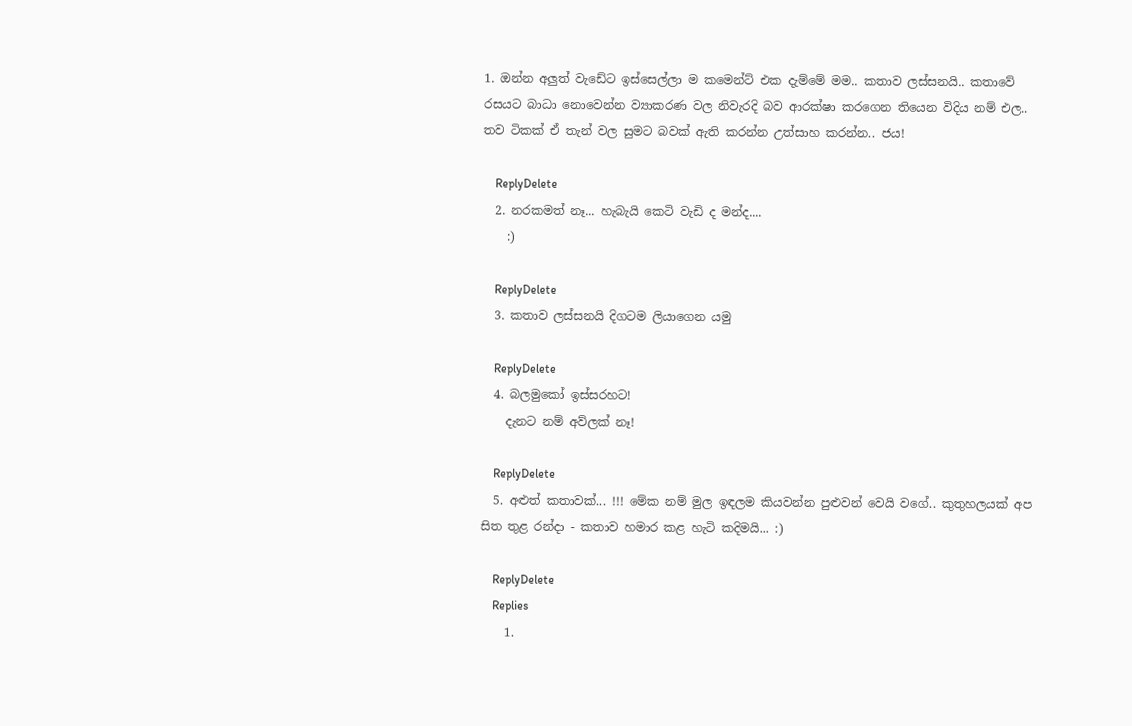1. ඔන්න අලුත් වැඩේට ඉස්සෙල්ලා ම කමෙන්ට් එක දැම්මේ මම.. කතාව ලස්සනයි.. කතාවේ රසයට බාධා නොවෙන්න ව්‍යාකරණ වල නිවැරදි බව ආරක්ෂා කරගෙන තියෙන විදිය නම් එල.. තව ටිකක් ඒ තැන් වල සුමට බවක් ඇති කරන්න උත්සාහ කරන්න.. ජය!

    ReplyDelete
  2. නරකමත් නෑ... හැබැයි කෙටි වැඩි ද මන්ද....
    :)

    ReplyDelete
  3. කතාව ලස්සනයි දිගටම ලියාගෙන යමු

    ReplyDelete
  4. බලමුකෝ ඉස්සරහට!
    දැනට නම් අව්ලක් නෑ!

    ReplyDelete
  5. අළුත් කතාවක්... !!! මේක නම් මුල ඉඳලම කියවන්න පුළුවන් වෙයි වගේ.. කුතුහලයක් අප සිත තුළ රන්දා - කතාව හමාර කළ හැටි කදිමයි... :)

    ReplyDelete
    Replies
    1.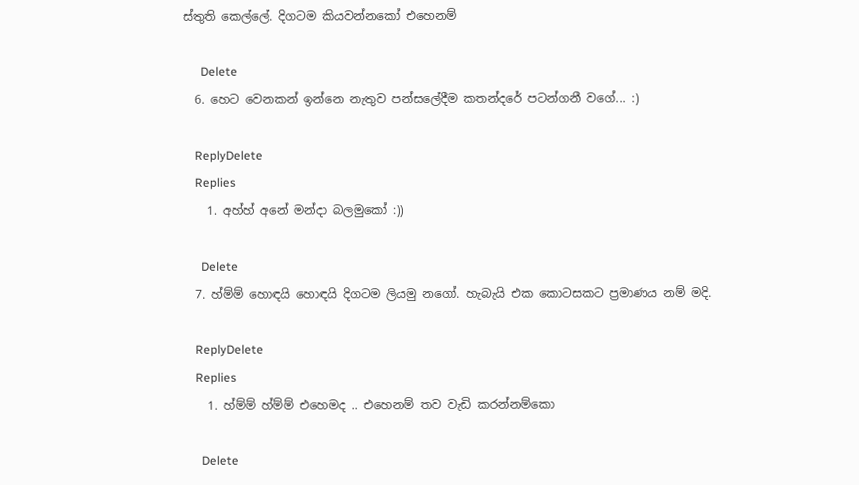ස්තුති කෙල්ලේ. දිගටම කියවන්නකෝ එහෙනම්

      Delete
  6. හෙට වෙනකන් ඉන්නෙ නැතුව පන්සලේදීම කතන්දරේ පටන්ගනී වගේ... :)

    ReplyDelete
    Replies
    1. අහ්හ් අනේ මන්දා බලමුකෝ :))

      Delete
  7. හ්ම්ම් හොඳයි හොඳයි දිගටම ලියමු නගෝ. හැබැයි එක කොටසකට ප්‍රමාණය නම් මදි.

    ReplyDelete
    Replies
    1. හ්ම්ම් හ්ම්ම් එහෙමද .. එහෙනම් තව වැඩි කරන්නම්කො

      Delete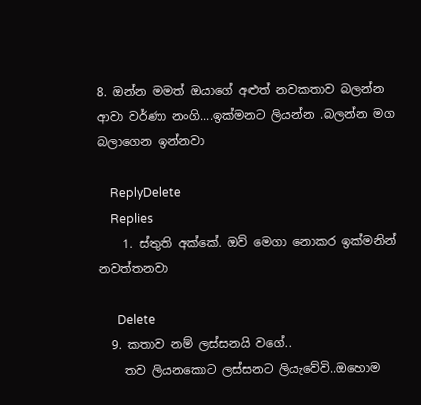8. ඔන්න මමත් ඔයාගේ අළුත් නවකතාව බලන්න ආවා වර්ණා නංගි....ඉක්මනට ලියන්න .බලන්න මග බලාගෙන ඉන්නවා

    ReplyDelete
    Replies
    1. ස්තුති අක්කේ. ඔව් මෙගා නොකර ඉක්මනින් නවත්තනවා

      Delete
  9. කතාව නම් ලස්සනයි වගේ..
    තව ලියනකොට ලස්සනට ලියැවේවි..ඔහොම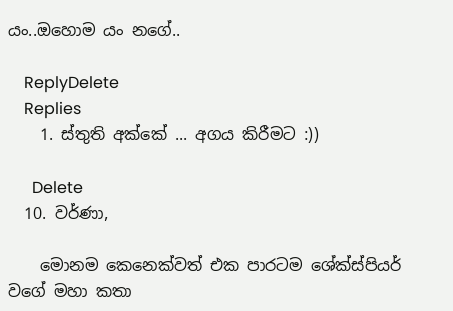යං..ඔහොම යං නගේ..

    ReplyDelete
    Replies
    1. ස්තුති අක්කේ ... අගය කිරීමට :))

      Delete
  10. වර්ණා,

    මොනම කෙනෙක්වත් එක පාරටම ශේක්ස්පියර් වගේ මහා කතා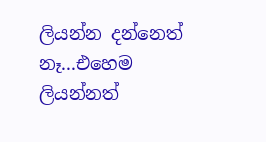ලියන්න දන්නෙත් නෑ...එහෙම ලියන්නත්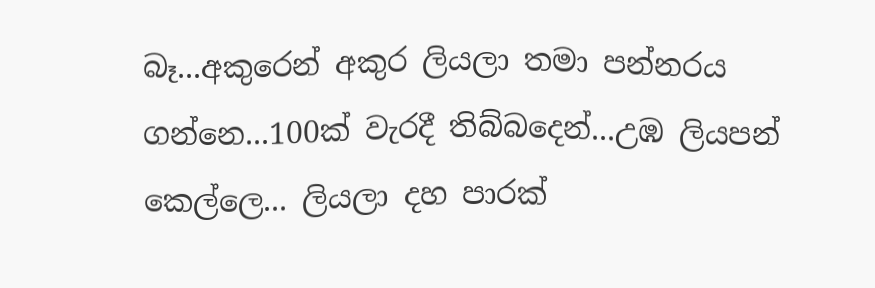බෑ...අකුරෙන් අකුර ලියලා තමා පන්නරය ගන්නෙ...100ක් වැරදී තිබ්බදෙන්...උඹ ලියපන් කෙල්ලෙ... ලියලා දහ පාරක්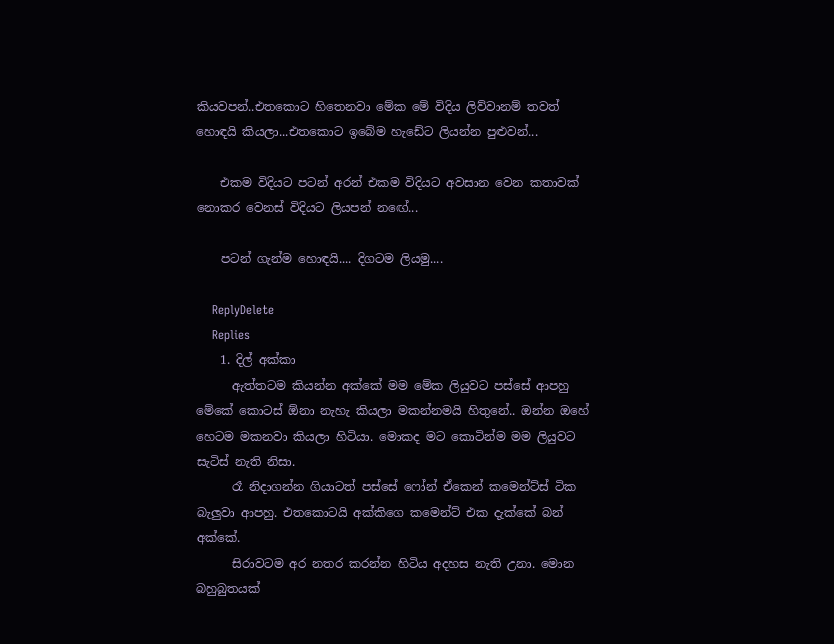කියවපන්..එතකොට හිතෙනවා මේක මේ විදිය ලිව්වානම් තවත් හොඳයි කියලා...එතකොට ඉබේම හැඩේට ලියන්න පුළුවන්...

    එකම විදියට පටන් අරන් එකම විදියට අවසාන වෙන කතාවක් නොකර වෙනස් විදියට ලියපන් නඟේ...

    පටන් ගැන්ම හොඳයි.... දිගටම ලියමු....

    ReplyDelete
    Replies
    1. දිල් අක්කා
      ඇත්තටම කියන්න අක්කේ මම මේක ලියුවට පස්සේ ආපහු මේකේ කොටස් ඕනා නැහැ කියලා මකන්නමයි හිතුනේ.. ඔන්න ඔහේ හෙටම මකනවා කියලා හිටියා. මොකද මට කොටින්ම මම ලියුවට සැටිස් නැති නිසා.
      රෑ නිදාගන්න ගියාටත් පස්සේ ෆෝන් ඒකෙන් කමෙන්ට්ස් ටික බැලුවා ආපහු. එතකොටයි අක්කිගෙ කමෙන්ට් එක දැක්කේ බන් අක්කේ.
      සිරාවටම අර නතර කරන්න හිටිය අදහස නැති උනා. මොන බහුබුතයක්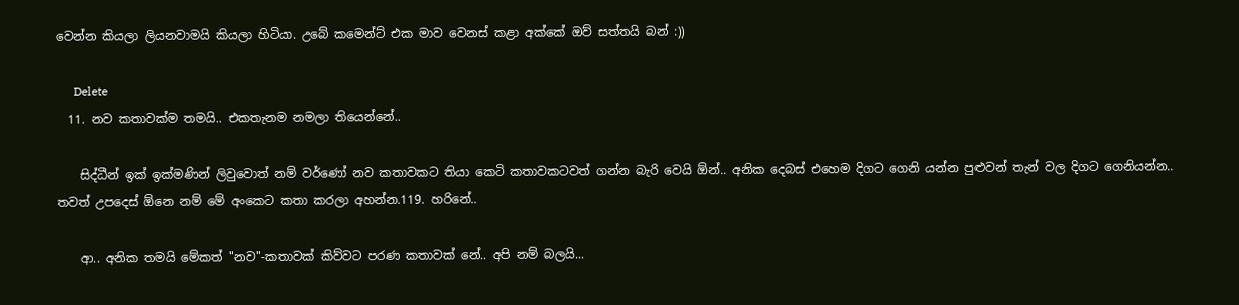වෙන්න කියලා ලියනවාමයි කියලා හිටියා. උබේ කමෙන්ට් එක මාව වෙනස් කළා අක්කේ ඔව් සත්තයි බන් :))

      Delete
  11. නව කතාවක්ම තමයි.. එකතැනම නමලා තියෙන්නේ..

    සිද්ධීන් ඉක් ඉක්මණින් ලිවුවොත් නම් වර්ණෝ නව කතාවකට තියා කෙටි කතාවකටවත් ‍ගන්න බැරි වෙයි ඕන්.. අනික දෙබස් එහෙම දිගට ගෙනි යන්න පුළුවන් තැන් වල දිගට ගෙනියන්න.. තවත් උපදෙස් ඕනෙ නම් මේ අංකෙට කතා කරලා අහන්න.119. හරිනේ..

    ආ.. අනික තමයි මේකත් "නව"-කතාවක් කිව්වට පරණ කතාවක් නේ.. අපි නම් බලයි...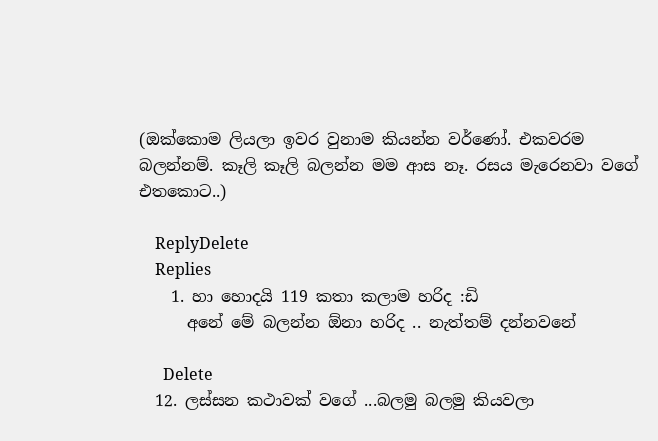(ඔක්කොම ලියලා ඉවර වුනාම කියන්න වර්ණෝ. එකවරම බලන්නම්. කෑලි කෑලි බලන්න මම ආස නෑ. රසය මැරෙනවා වගේ එතකොට..)

    ReplyDelete
    Replies
    1. හා හොදයි 119 කතා කලාම හරිද :ඩි
      අනේ මේ බලන්න ඕනා හරිද .. නැත්තම් දන්නවනේ

      Delete
  12. ලස්සන කථාවක් වගේ ...බලමු බලමු කියවලා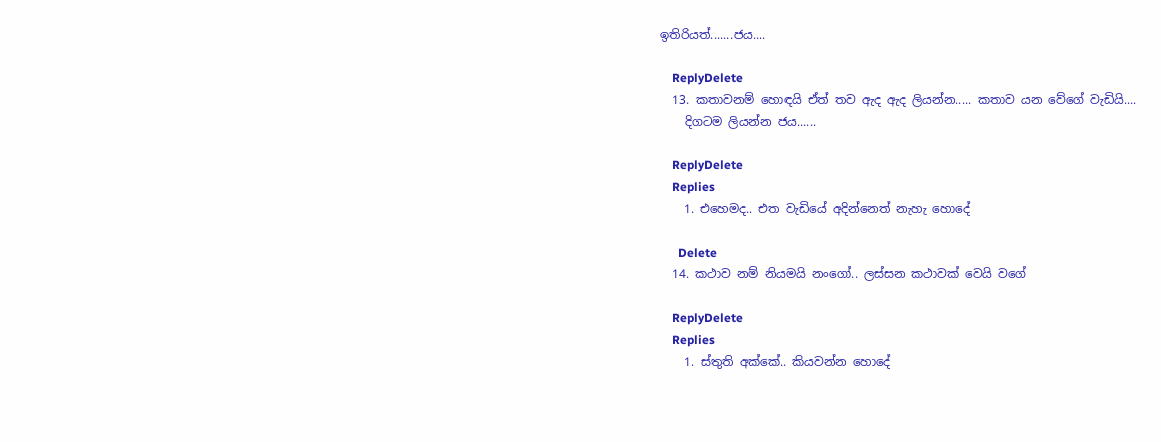ඉතිරියත්.......ජය....

    ReplyDelete
  13. කතාවනම් හොඳයි ඒත් තව ඇද ඇද ලියන්න..... කතාව යන වේගේ වැඩියි....
    දිගටම ලියන්න ජය......

    ReplyDelete
    Replies
    1. එහෙමද.. එත වැඩියේ අදින්නෙත් නැහැ හොදේ

      Delete
  14. කථාව නම් නියමයි නංගෝ.. ලස්සන කථාවක් වෙයි වගේ

    ReplyDelete
    Replies
    1. ස්තුති අක්කේ.. කියවන්න හොදේ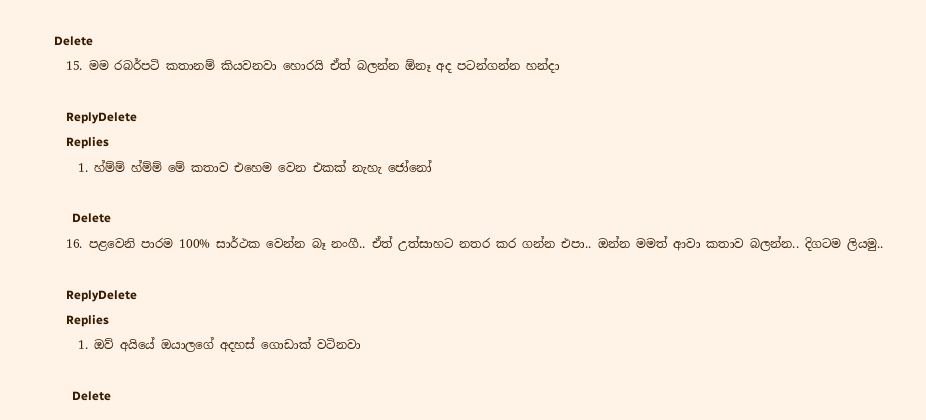Delete
  15. මම රබර්පටි කතානම් කියවනවා හොරයි ඒත් බලන්න ඕනෑ අද පටන්ගන්න හන්දා

    ReplyDelete
    Replies
    1. හ්ම්ම් හ්ම්ම් මේ කතාව එහෙම වෙන එකක් නැහැ ජෝනෝ

      Delete
  16. පළවෙනි පාරම 100% සාර්ථක වෙන්න බෑ නංගී.. ඒත් උත්සාහට නතර කර ගන්න එපා.. ඔන්න මමත් ආවා කතාව බලන්න.. දිගටම ලියමු..

    ReplyDelete
    Replies
    1. ඔව් අයියේ ඔයාලගේ අදහස් ගොඩාක් වටිනවා

      Delete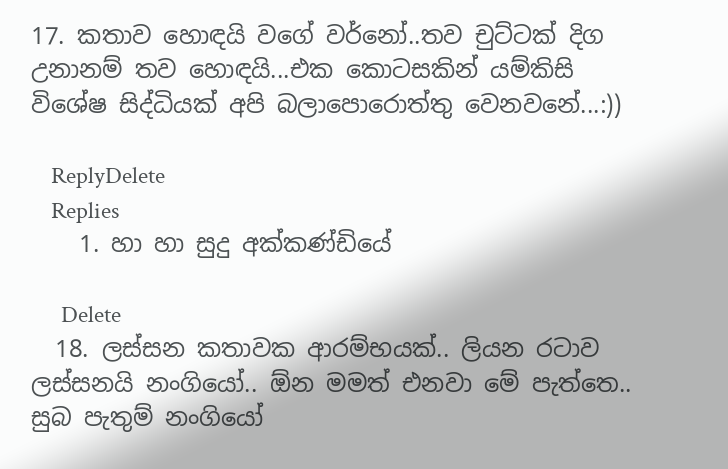17. කතාව හොඳයි වගේ වර්නෝ..තව චුට්ටක් දිග උනානම් තව හොඳයි...එක කොටසකින් යම්කිසි විශේෂ සිද්ධියක් අපි බලාපොරොත්තු වෙනවනේ...:))

    ReplyDelete
    Replies
    1. හා හා සුදු අක්කණ්ඩියේ

      Delete
  18. ලස්සන කතාවක ආරම්භයක්.. ලියන රටාව ලස්සනයි නංගියෝ.. ඕන මමත් එනවා මේ පැත්තෙ.. සුබ පැතුම් නංගියෝ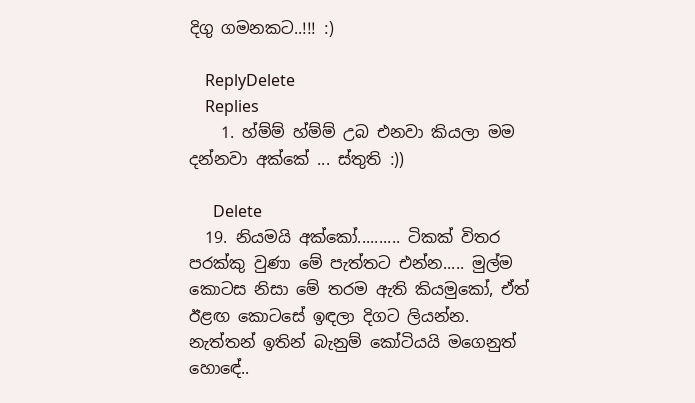දිගු ගමනකට..!!! :)

    ReplyDelete
    Replies
    1. හ්ම්ම් හ්ම්ම් උබ එනවා කියලා මම දන්නවා අක්කේ ... ස්තුති :))

      Delete
  19. නියමයි අක්කෝ.......... ටිකක් විතර පරක්කු වුණා මේ පැත්තට එන්න..... මුල්ම කොටස නිසා මේ තරම ඇති කියමුකෝ, ඒත් ඊළඟ කොටසේ ඉඳලා දිගට ලියන්න. නැත්තන් ඉතින් බැනුම් කෝටියයි මගෙනුත් හොඳේ..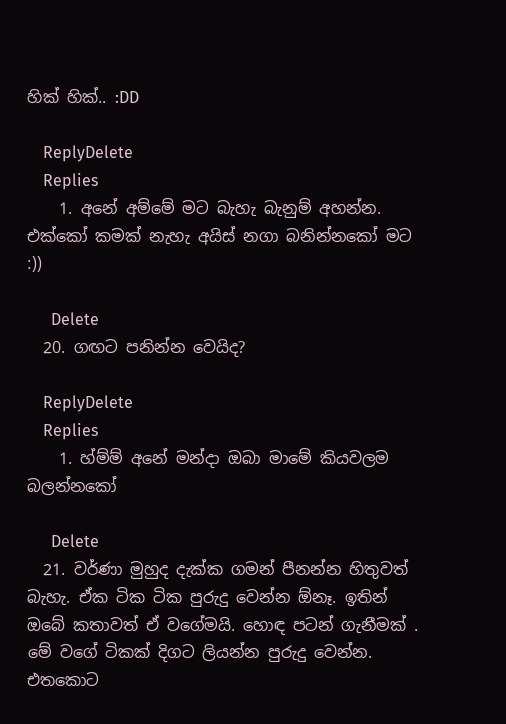හික් හික්.. :DD

    ReplyDelete
    Replies
    1. අනේ අම්මේ මට බැහැ බැනුම් අහන්න. එක්කෝ කමක් නැහැ අයිස් නගා බනින්නකෝ මට :))

      Delete
  20. ගඟට පනින්න වෙයිද?

    ReplyDelete
    Replies
    1. හ්ම්ම් අනේ මන්දා ඔබා මාමේ කියවලම බලන්නකෝ

      Delete
  21. වර්ණා මුහුද දැක්ක ගමන් පීනන්න හිතුවත් බැහැ. ඒක ටික ටික පුරුදු වෙන්න ඕනෑ. ඉතින් ඔබේ කතාවත් ඒ වගේමයි. හොඳ පටන් ගැනීමක් . මේ වගේ ටිකක් දිගට ලියන්න පුරුදු වෙන්න. එතකොට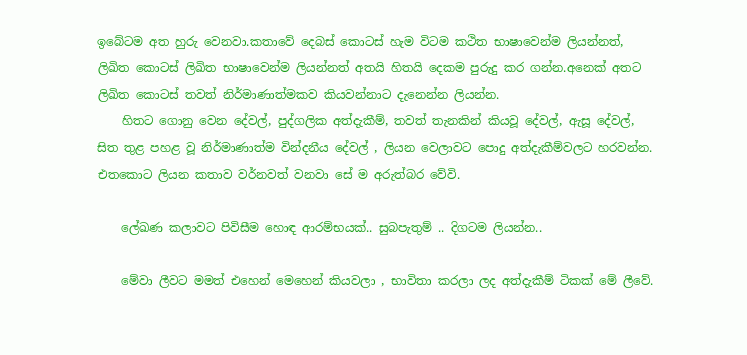ඉබේටම අත හුරු වෙනවා.කතාවේ දෙබස් කොටස් හැම විටම කථිත භාෂාවෙන්ම ලියන්නත්, ලිඛිත කොටස් ලිඛිත භාෂාවෙන්ම ලියන්නත් අතයි හිතයි දෙකම පුරුදු කර ගන්න.අනෙක් අතට ලිඛිත කොටස් තවත් නිර්මාණාත්මකව කියවන්නාට දැනෙන්න ලියන්න.
    හිතට ගොනු වෙන දේවල්, පුද්ගලික අත්දැකීම්, තවත් තැනකින් කියවූ දේවල්, ඇසූ දේවල්, සිත තුළ පහළ වූ නිර්මාණාත්ම වින්දනීය දේවල් , ලියන වෙලාවට පොදු අත්දැකීම්වලට හරවන්න. එතකොට ලියන කතාව වර්නවත් වනවා සේ ම අරුත්බර වේවි.

    ලේඛණ කලාවට පිවිසීම හොඳ ආරම්භයක්.. සුබපැතුම් .. දිගටම ලියන්න..

    මේවා ලීවට මමත් එහෙන් මෙහෙන් කියවලා , භාවිතා කරලා ලද අත්දැකීම් ටිකක් මේ ලීවේ.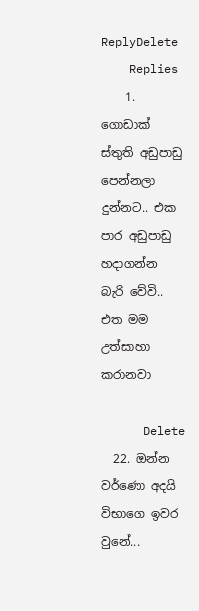ReplyDelete
    Replies
    1. ගොඩාක් ස්තුති අඩුපාඩු පෙන්නලා දුන්නට.. එක පාර අඩුපාඩු හදාගන්න බැරි වේවි.. එත මම උත්සාහා කරානවා

      Delete
  22. ඔන්න වර්ණො අදයි විභාගෙ ඉවර වුනේ...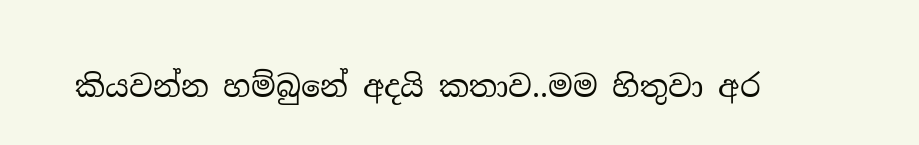කියවන්න හම්බුනේ අදයි කතාව..මම හිතුවා අර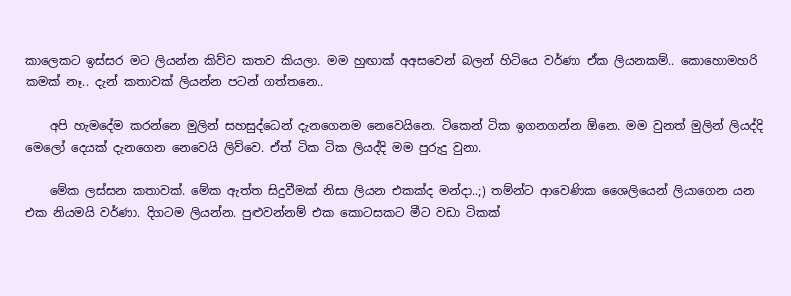කාලෙකට ඉස්සර මට ලියන්න කිව්ව කතව කියලා. මම හුඟාක් අඅසවෙන් බලන් හිටියෙ වර්ණා ඒක ලියනකම්.. කොහොමහරි කමක් නෑ.. දැන් කතාවක් ලියන්න පටන් ගත්තනෙ..

    අපි හැමදේම කරන්නෙ මුලින් සහසුද්ධෙන් දැනගෙනම නෙවෙයිනෙ. ටිකෙන් ටික ඉගනගන්න ඕනෙ. මම වුනත් මුලින් ලියද්දි මෙලෝ දෙයක් දැනගෙන නෙවෙයි ලිව්වෙ. ඒත් ටික ටික ලියද්දි මම පුරුදු වුනා.

    මේක ලස්සන කතාවක්. මේක ඇත්ත සිදුවීමක් නිසා ලියන එකක්ද මන්දා..;) තම්න්ට ආවෙණික ශෛලියෙන් ලියාගෙන යන එක නියමයි වර්ණා. දිගටම ලියන්න. පුළුවන්නම් එක කොටසකට මීට වඩා ටිකක්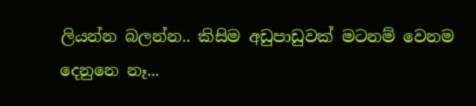ලියන්න බලන්න.. කිසිම අඩුපාඩුවක් මටනම් වෙනම දෙනුනෙ නෑ...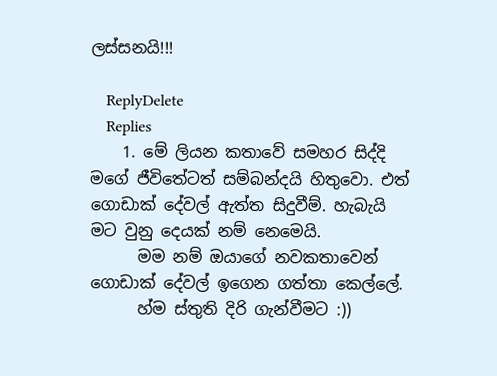ලස්සනයි!!!

    ReplyDelete
    Replies
    1. මේ ලියන කතාවේ සමහර සිද්දි මගේ ජීවිතේටත් සම්බන්දයි හිතුවො. එත් ගොඩාක් දේවල් ඇත්ත සිදුවීම්. හැබැයි මට වුනු දෙයක් නම් නෙමෙයි.
      මම නම් ඔයාගේ නවකතාවෙන් ගොඩාක් දේවල් ඉගෙන ගත්තා කෙල්ලේ.
      හ්ම ස්තුති දිරි ගැන්වීමට :))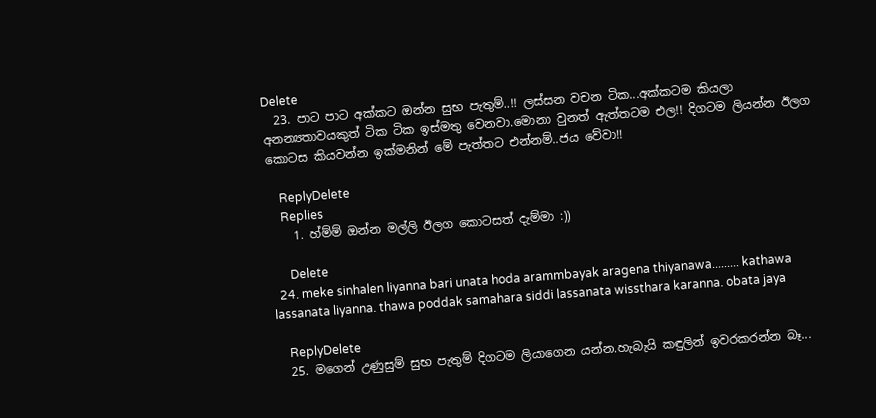Delete
  23. පාට පාට අක්කට ඔන්න සුභ පැතුම්..!! ලස්සන වචන ටික...අක්කටම කියලා අනන්‍යතාවයකුත් ටික ටික ඉස්මතු වෙනවා.මොනා වුනත් ඇත්තටම එල!! දිගටම ලියන්න ඊලග කොටස කියවන්න ඉක්මනින් මේ පැත්තට එන්නම්..ජය වේවා!!

    ReplyDelete
    Replies
    1. හ්ම්ම් ඔන්න මල්ලි ඊලග කොටසත් දැම්මා :))

      Delete
  24. meke sinhalen liyanna bari unata hoda arammbayak aragena thiyanawa......... kathawa lassanata liyanna. thawa poddak samahara siddi lassanata wissthara karanna. obata jaya

    ReplyDelete
  25. මගෙන් උණුසුම් සුභ පැතුම් දිගටම ලියාගෙන යන්න.හැබැයි කඳුලින් ඉවරකරන්න බෑ...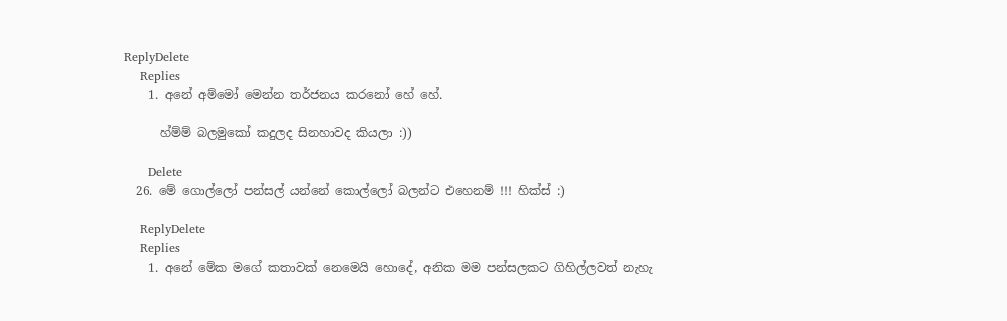ReplyDelete
    Replies
    1. අනේ අම්මෝ මෙන්න තර්ජනය කරනෝ හේ හේ.

      හ්ම්ම් බලමුකෝ කදුලද සිනහාවද කියලා :))

      Delete
  26. මේ ගොල්ලෝ පන්සල් යන්නේ කොල්ලෝ බලන්ට එහෙනම් !!! හික්ස් :)

    ReplyDelete
    Replies
    1. අනේ මේක මගේ කතාවක් නෙමෙයි හොදේ, අනික මම පන්සලකට ගිහිල්ලවත් නැහැ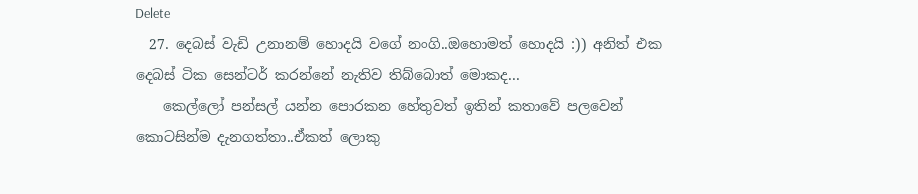Delete
  27. දෙබස් වැඩි උනානම් හොදයි වගේ නංගි..ඔහොමත් හොදයි :)) අනිත් එක දෙබස් ටික සෙන්ටර් කරන්නේ නැතිව තිබ්බොත් මොකද...
    කෙල්ලෝ පන්සල් යන්න පොරකන හේතුවත් ඉතින් කතාවේ පලවෙන් කොටසින්ම දැනගත්තා..ඒකත් ලොකු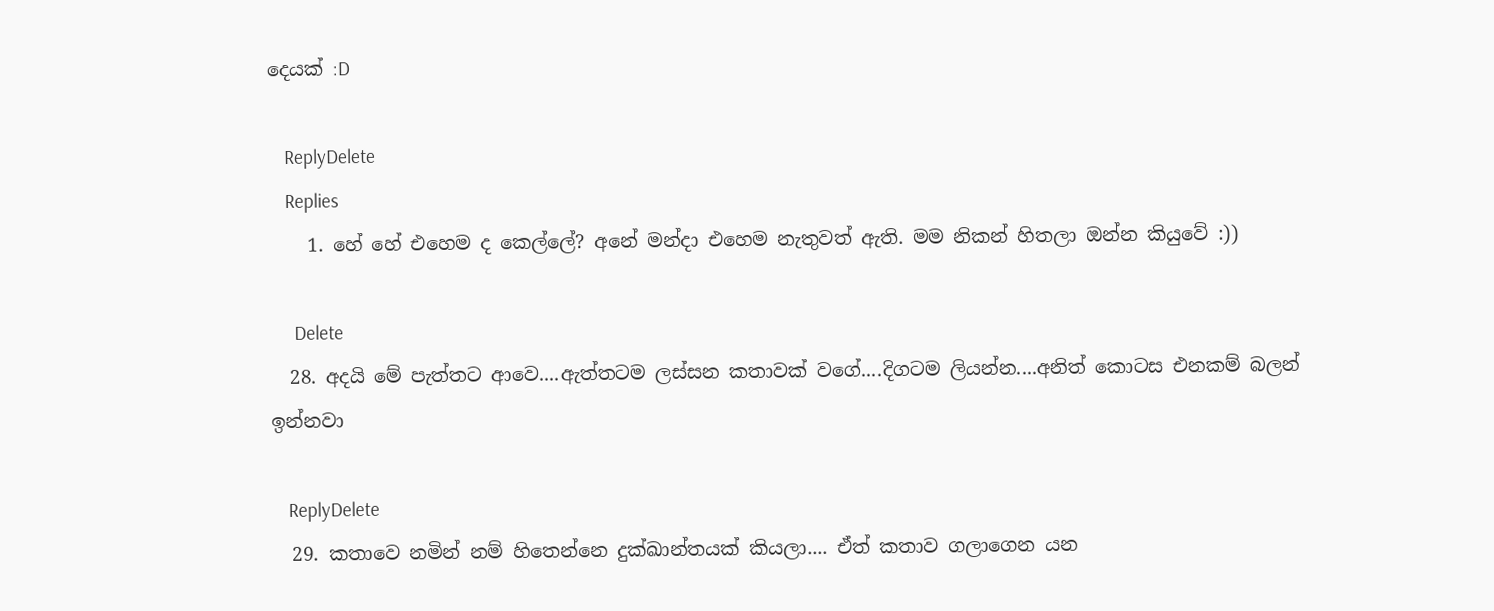දෙයක් :D

    ReplyDelete
    Replies
    1. හේ හේ එහෙම ද කෙල්ලේ? අනේ මන්දා එහෙම නැතුවත් ඇති. මම නිකන් හිතලා ඔන්න කියුවේ :))

      Delete
  28. අදයි මේ පැත්තට ආවෙ....ඇත්තටම ලස්සන කතාවක් වගේ....දිගටම ලියන්න....අනිත් කොටස එනකම් බලන් ඉන්නවා

    ReplyDelete
  29. කතාවෙ නමින් නම් හිතෙන්නෙ දුක්ඛාන්තයක් කියලා.... ඒත් කතාව ගලාගෙන යන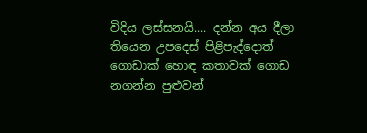විදිය ලස්සනයි.... දන්න අය දීලා තියෙන උපදෙස් පිළිපැද්දොත් ගොඩාක් හොඳ කතාවක් ගොඩ නගන්න පුළුවන්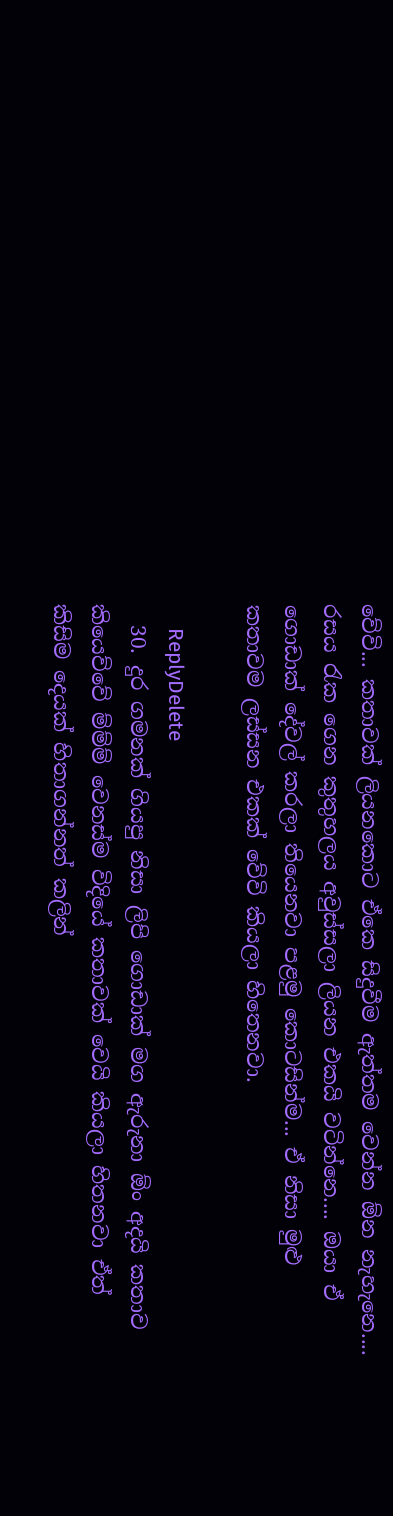වේවි... කතාවක් ලියනකොට ඒකෙ සිදුවීම ඇත්තම වෙන්න ඕන නැහැනෙ.... රසය රැක ගෙන කුතුහලය අවුස්සලා ලියන එකයි වටින්නෙ.... ඔයා ඒ ගොඩාක් දේවල් කරලා තියෙනවා පළමු කොටසින්ම... ඒ නිසා මුළු කතාවම ලස්සන එකක් වේවි කියලා හිතෙනවා.

    ReplyDelete
  30. දුර ගමනක් ගියපු නිසා ලිපි ගොඩාක් මග ඇරුනා ඕං අදයි කතාව කියෙව්වේ ම්ම්ම් වෙනස්ම විදියේ කතාවක් වෙයි කියලා හිතනවා ඒත් කිසිම දෙයක් හිතාගන්නත් කලින්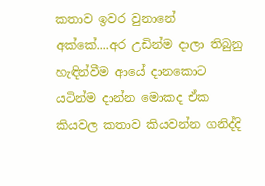කතාව ඉවර වුනානේ අක්කේ....අර උඩින්ම දාලා තිබුනු හැඳින්වීම ආයේ දානකොට යටින්ම දාන්න මොකද ඒක කියවල කතාව කියවන්න ගනිද්දි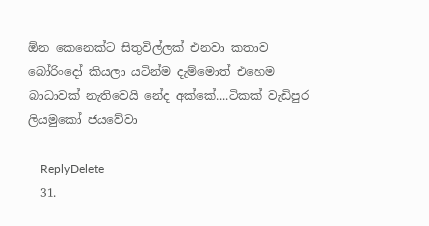ඕන කෙනෙක්ට සිතුවිල්ලක් එනවා කතාව බෝරිංදෝ කියලා යටින්ම දැම්මොත් එහෙම බාධාවක් නැතිවෙයි නේද අක්කේ....ටිකක් වැඩිපුර ලියමුකෝ ජයවේවා

    ReplyDelete
  31.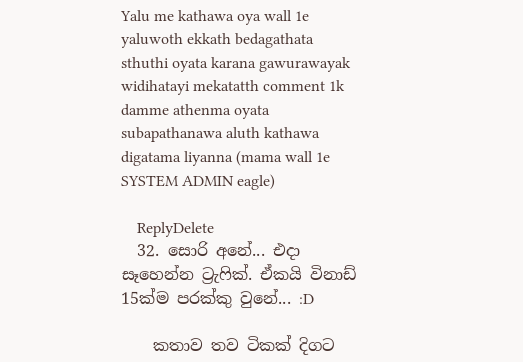Yalu me kathawa oya wall 1e yaluwoth ekkath bedagathata sthuthi oyata karana gawurawayak widihatayi mekatatth comment 1k damme athenma oyata subapathanawa aluth kathawa digatama liyanna (mama wall 1e SYSTEM ADMIN eagle)

    ReplyDelete
  32. සොරි අනේ... එදා සෑහෙන්න ට්‍රැෆික්. ඒකයි විනාඩ් 15ක්ම පරක්කු වුනේ... :D

    කතාව තව ටිකක් දිගට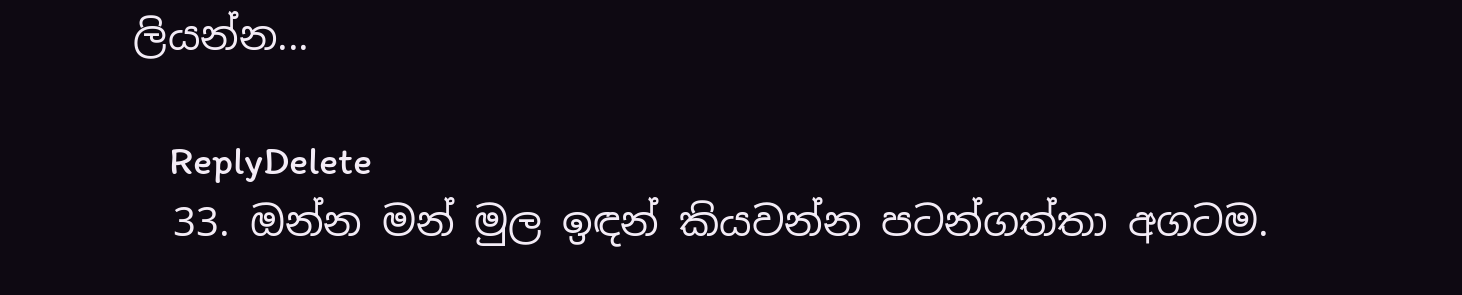ලියන්න...

    ReplyDelete
  33. ඔන්න මන් මුල ඉඳන් කියවන්න පටන්ගත්තා අගටම.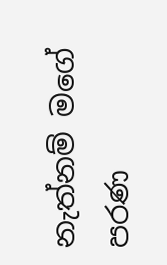නැත්නම් මගේ පරණ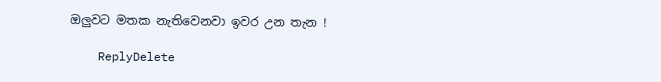ඔලුවට මතක නැතිවෙනවා ඉවර උන තැන !

    ReplyDelete